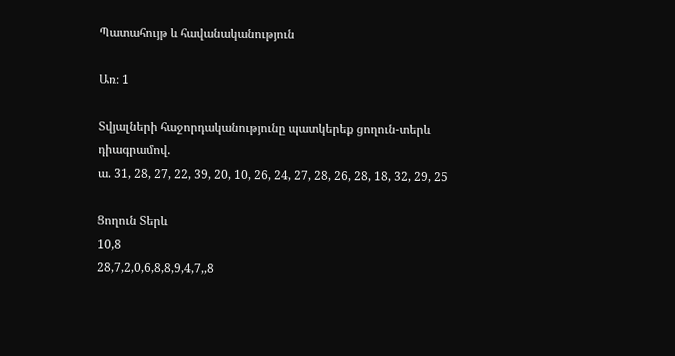Պատահույթ և հավանականություն

Առ։ 1

Տվյալների հաջորդականությունը պատկերեք ցողուն-տերև դիագրամով.
ա. 31, 28, 27, 22, 39, 20, 10, 26, 24, 27, 28, 26, 28, 18, 32, 29, 25

Ցողուն Տերև
10,8
28,7,2,0,6,8,8,9,4,7,,8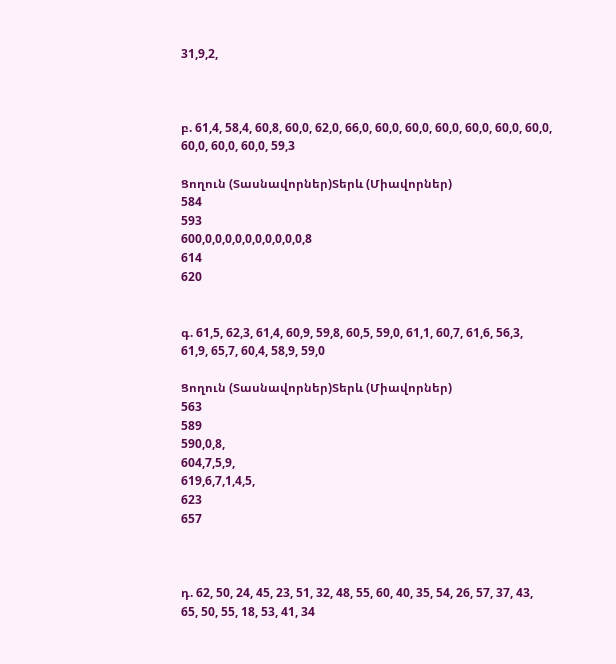31,9,2,



բ. 61,4, 58,4, 60,8, 60,0, 62,0, 66,0, 60,0, 60,0, 60,0, 60,0, 60,0, 60,0, 60,0, 60,0, 60,0, 59,3

Ցողուն (Տասնավորներ)Տերև (Միավորներ)
584
593
600,0,0,0,0,0,0,0,0,0,0,8
614
620


գ. 61,5, 62,3, 61,4, 60,9, 59,8, 60,5, 59,0, 61,1, 60,7, 61,6, 56,3, 61,9, 65,7, 60,4, 58,9, 59,0

Ցողուն (Տասնավորներ)Տերև (Միավորներ)
563
589
590,0,8,
604,7,5,9,
619,6,7,1,4,5,
623
657



դ. 62, 50, 24, 45, 23, 51, 32, 48, 55, 60, 40, 35, 54, 26, 57, 37, 43, 65, 50, 55, 18, 53, 41, 34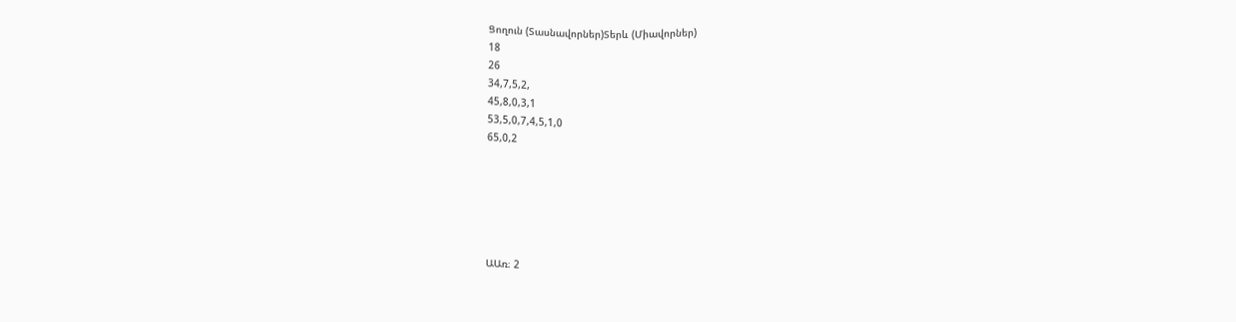Ցողուն (Տասնավորներ)Տերև (Միավորներ)
18
26
34,7,5,2,
45,8,0,3,1
53,5,0,7,4,5,1,0
65,0,2






ԱԱռ։ 2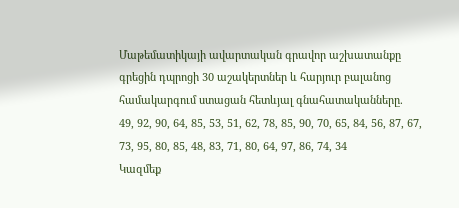Մաթեմատիկայի ավարտական գրավոր աշխատանքը գրեցին դպրոցի 30 աշակերտներ և հարյուր բալանոց համակարգում ստացան հետևյալ գնահատականները.
49, 92, 90, 64, 85, 53, 51, 62, 78, 85, 90, 70, 65, 84, 56, 87, 67, 73, 95, 80, 85, 48, 83, 71, 80, 64, 97, 86, 74, 34
Կազմեք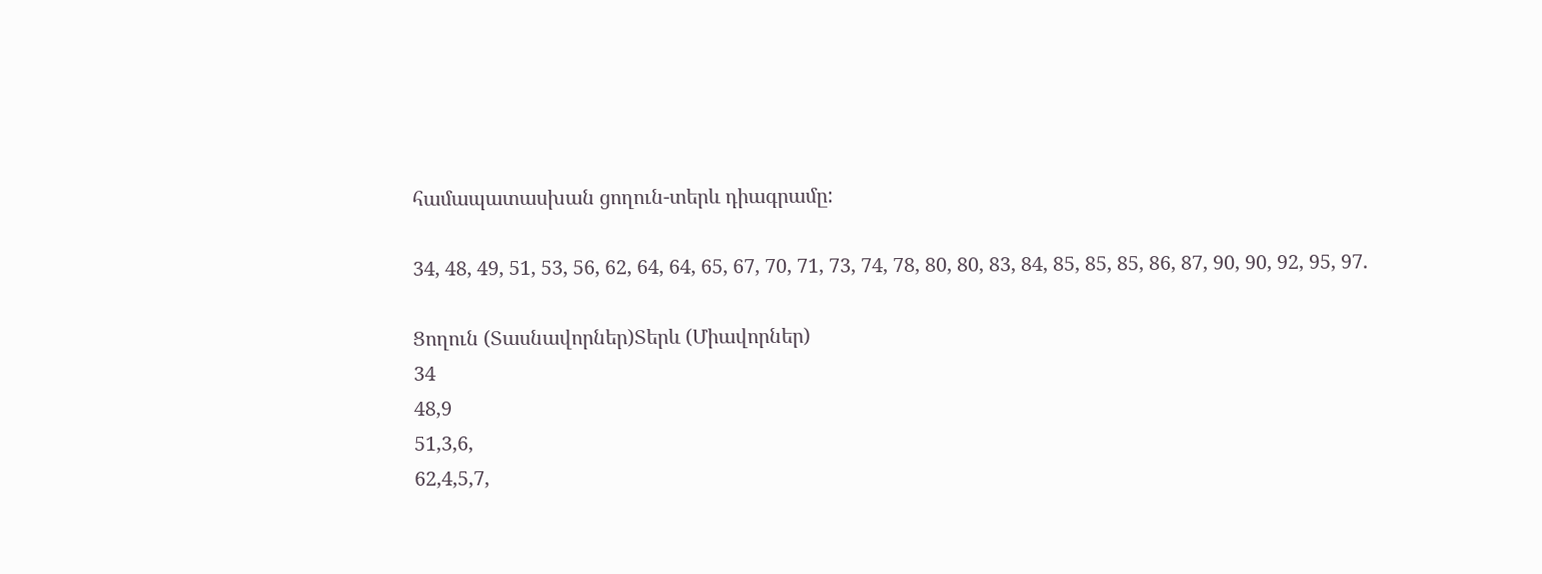համապատասխան ցողուն-տերև դիագրամը:

34, 48, 49, 51, 53, 56, 62, 64, 64, 65, 67, 70, 71, 73, 74, 78, 80, 80, 83, 84, 85, 85, 85, 86, 87, 90, 90, 92, 95, 97.

Ցողուն (Տասնավորներ)Տերև (Միավորներ)
34
48,9
51,3,6,
62,4,5,7,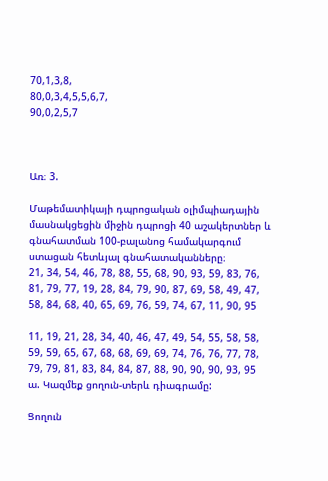70,1,3,8,
80,0,3,4,5,5,6,7,
90,0,2,5,7



Առ։ 3.

Մաթեմատիկայի դպրոցական օլիմպիադային մասնակցեցին միջին դպրոցի 40 աշակերտներ և գնահատման 100-բալանոց համակարգում ստացան հետևյալ գնահատականները։
21, 34, 54, 46, 78, 88, 55, 68, 90, 93, 59, 83, 76, 81, 79, 77, 19, 28, 84, 79, 90, 87, 69, 58, 49, 47, 58, 84, 68, 40, 65, 69, 76, 59, 74, 67, 11, 90, 95

11, 19, 21, 28, 34, 40, 46, 47, 49, 54, 55, 58, 58, 59, 59, 65, 67, 68, 68, 69, 69, 74, 76, 76, 77, 78, 79, 79, 81, 83, 84, 84, 87, 88, 90, 90, 90, 93, 95
ա. Կազմեք ցողուն-տերև դիագրամը:

Ցողուն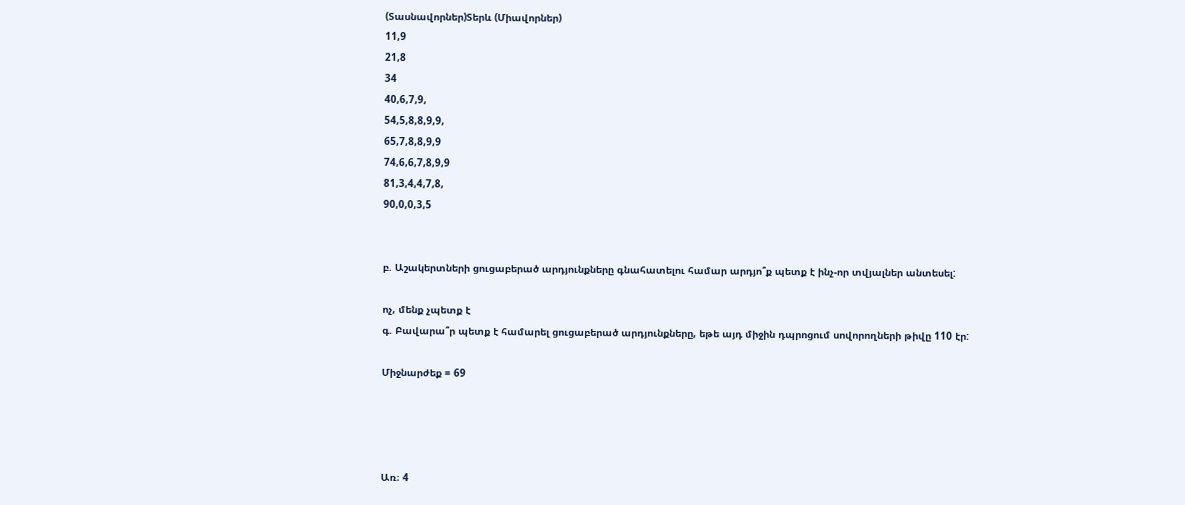(Տասնավորներ)Տերև (Միավորներ)
11,9
21,8
34
40,6,7,9,
54,5,8,8,9,9,
65,7,8,8,9,9
74,6,6,7,8,9,9
81,3,4,4,7,8,
90,0,0,3,5


բ. Աշակերտների ցուցաբերած արդյունքները գնահատելու համար արդյո՞ք պետք է ինչ-որ տվյալներ անտեսել:

ոչ, մենք չպետք է
գ. Բավարա՞ր պետք է համարել ցուցաբերած արդյունքները, եթե այդ միջին դպրոցում սովորողների թիվը 110 էր:

Միջնարժեք = 69




Առ։ 4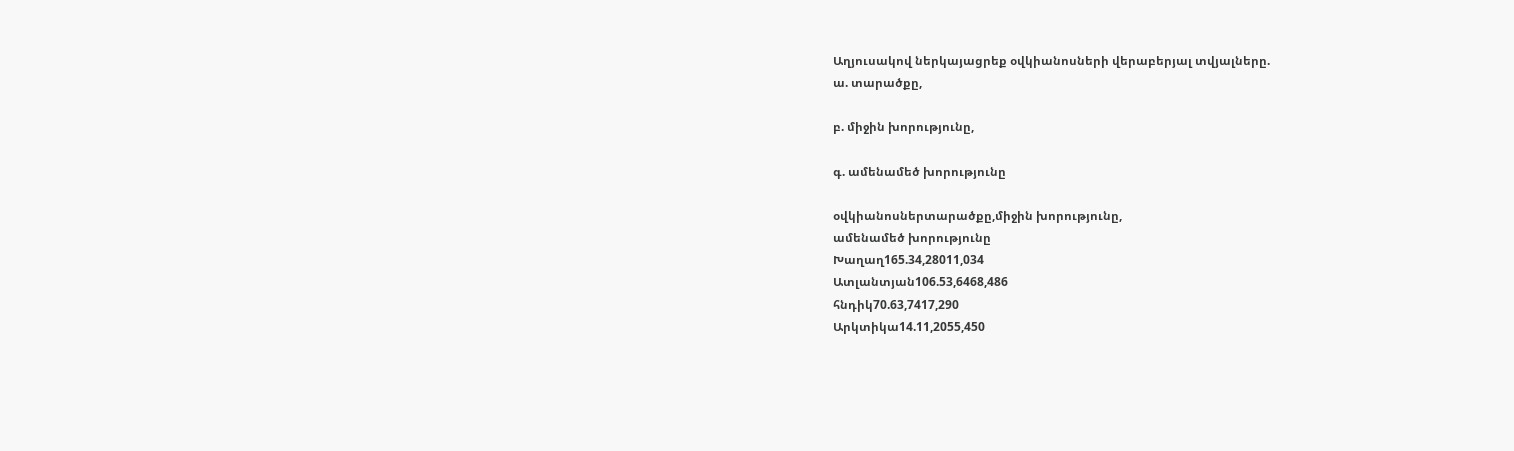Աղյուսակով ներկայացրեք օվկիանոսների վերաբերյալ տվյալները.
ա. տարածքը,

բ. միջին խորությունը,

գ. ամենամեծ խորությունը

օվկիանոսներտարածքը,միջին խորությունը,
ամենամեծ խորությունը
Խաղաղ165.34,28011,034
Ատլանտյան106.53,6468,486
հնդիկ70.63,7417,290
Արկտիկա14.11,2055,450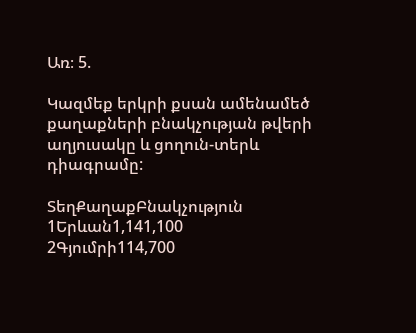Առ։ 5.

Կազմեք երկրի քսան ամենամեծ քաղաքների բնակչության թվերի աղյուսակը և ցողուն-տերև դիագրամը:

ՏեղՔաղաքԲնակչություն
1Երևան1,141,100
2Գյումրի114,700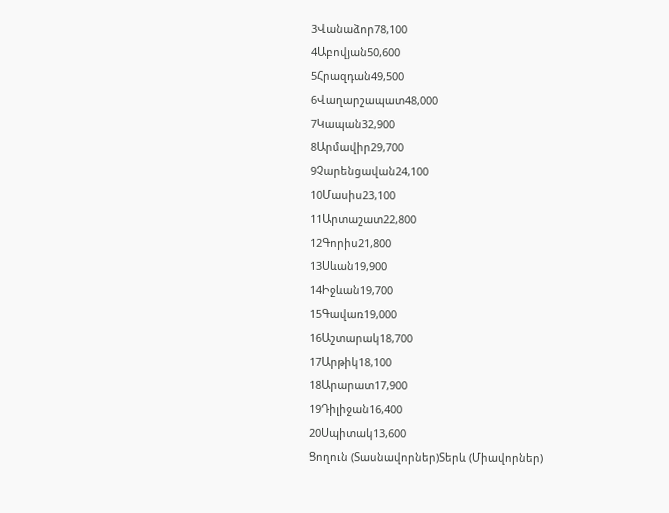3Վանաձոր78,100
4Աբովյան50,600
5Հրազդան49,500
6Վաղարշապատ48,000
7Կապան32,900
8Արմավիր29,700
9Չարենցավան24,100
10Մասիս23,100
11Արտաշատ22,800
12Գորիս21,800
13Սևան19,900
14Իջևան19,700
15Գավառ19,000
16Աշտարակ18,700
17Արթիկ18,100
18Արարատ17,900
19Դիլիջան16,400
20Սպիտակ13,600
Ցողուն (Տասնավորներ)Տերև (Միավորներ)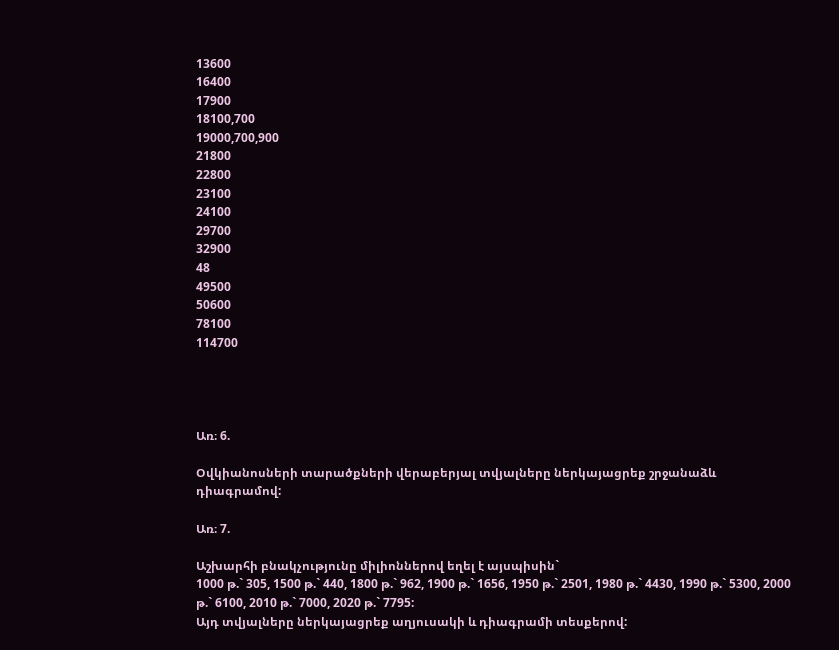13600
16400
17900
18100,700
19000,700,900
21800
22800
23100
24100
29700
32900
48
49500
50600
78100
114700




Առ։ 6.

Օվկիանոսների տարածքների վերաբերյալ տվյալները ներկայացրեք շրջանաձև դիագրամով:

Առ։ 7.

Աշխարհի բնակչությունը միլիոններով եղել է այսպիսին`
1000 թ.` 305, 1500 թ.` 440, 1800 թ.` 962, 1900 թ.` 1656, 1950 թ.` 2501, 1980 թ.` 4430, 1990 թ.` 5300, 2000 թ.` 6100, 2010 թ.` 7000, 2020 թ.` 7795:
Այդ տվյալները ներկայացրեք աղյուսակի և դիագրամի տեսքերով: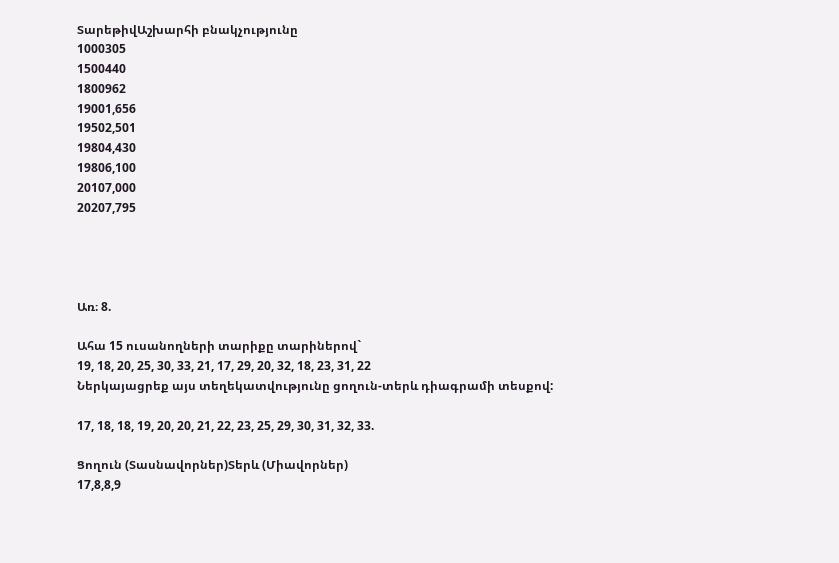ՏարեթիվԱշխարհի բնակչությունը
1000305
1500440
1800962
19001,656
19502,501
19804,430
19806,100
20107,000
20207,795




Առ։ 8.

Ահա 15 ուսանողների տարիքը տարիներով`
19, 18, 20, 25, 30, 33, 21, 17, 29, 20, 32, 18, 23, 31, 22
Ներկայացրեք այս տեղեկատվությունը ցողուն-տերև դիագրամի տեսքով:

17, 18, 18, 19, 20, 20, 21, 22, 23, 25, 29, 30, 31, 32, 33.

Ցողուն (Տասնավորներ)Տերև (Միավորներ)
17,8,8,9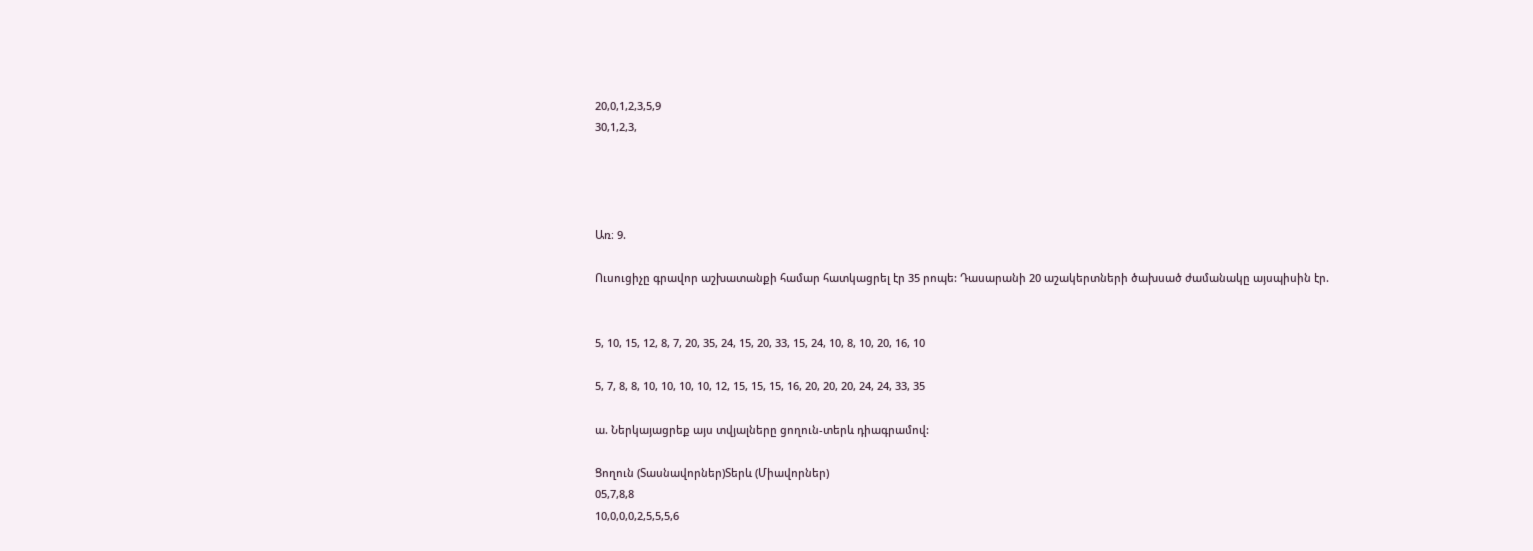20,0,1,2,3,5,9
30,1,2,3,




Առ։ 9.

Ուսուցիչը գրավոր աշխատանքի համար հատկացրել էր 35 րոպե: Դասարանի 20 աշակերտների ծախսած ժամանակը այսպիսին էր.


5, 10, 15, 12, 8, 7, 20, 35, 24, 15, 20, 33, 15, 24, 10, 8, 10, 20, 16, 10

5, 7, 8, 8, 10, 10, 10, 10, 12, 15, 15, 15, 16, 20, 20, 20, 24, 24, 33, 35

ա. Ներկայացրեք այս տվյալները ցողուն-տերև դիագրամով:

Ցողուն (Տասնավորներ)Տերև (Միավորներ)
05,7,8,8
10,0,0,0,2,5,5,5,6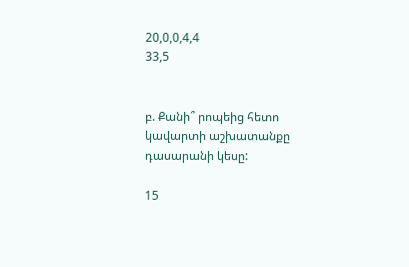20,0,0,4,4
33,5


բ. Քանի՞ րոպեից հետո կավարտի աշխատանքը դասարանի կեսը:

15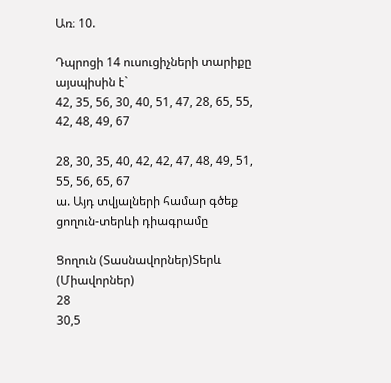Առ։ 10.

Դպրոցի 14 ուսուցիչների տարիքը այսպիսին է`
42, 35, 56, 30, 40, 51, 47, 28, 65, 55, 42, 48, 49, 67

28, 30, 35, 40, 42, 42, 47, 48, 49, 51, 55, 56, 65, 67
ա. Այդ տվյալների համար գծեք ցողուն-տերևի դիագրամը

Ցողուն (Տասնավորներ)Տերև (Միավորներ)
28
30,5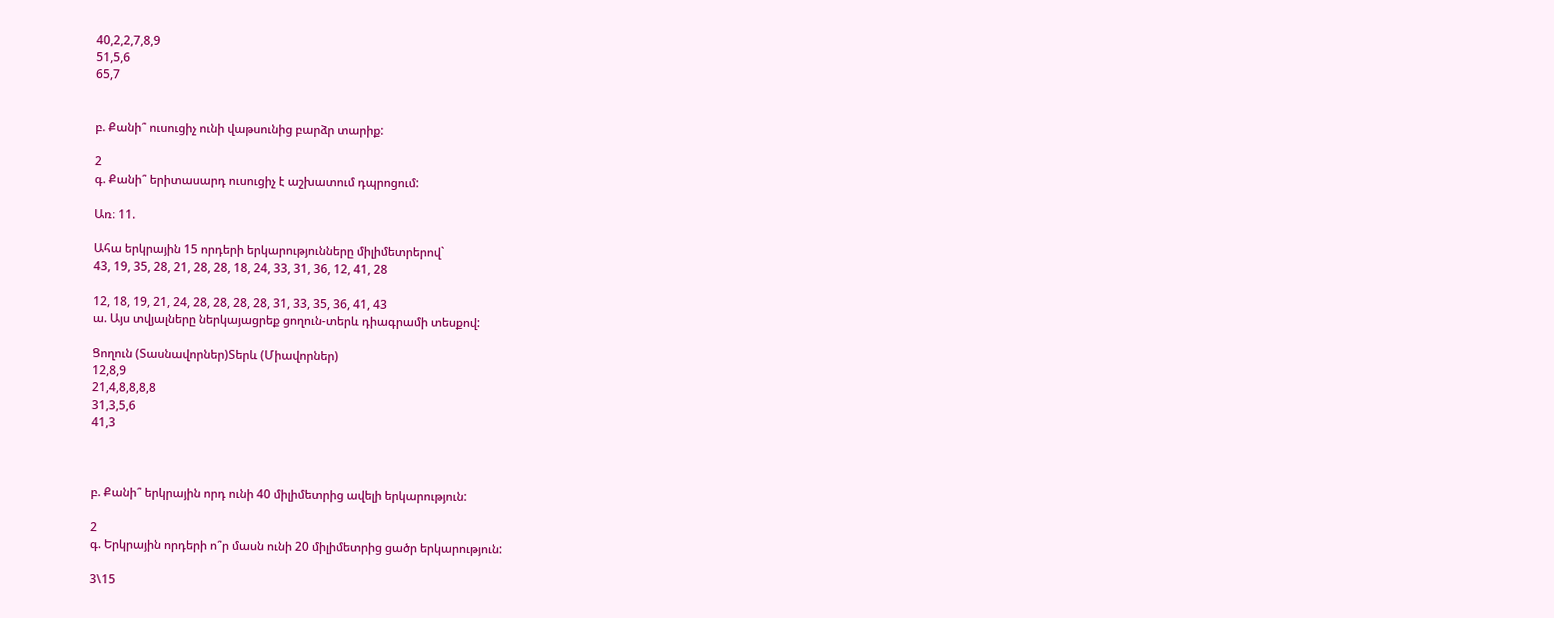40,2,2,7,8,9
51,5,6
65,7


բ. Քանի՞ ուսուցիչ ունի վաթսունից բարձր տարիք:

2
գ. Քանի՞ երիտասարդ ուսուցիչ է աշխատում դպրոցում:

Առ։ 11.

Ահա երկրային 15 որդերի երկարությունները միլիմետրերով`
43, 19, 35, 28, 21, 28, 28, 18, 24, 33, 31, 36, 12, 41, 28

12, 18, 19, 21, 24, 28, 28, 28, 28, 31, 33, 35, 36, 41, 43
ա. Այս տվյալները ներկայացրեք ցողուն-տերև դիագրամի տեսքով:

Ցողուն (Տասնավորներ)Տերև (Միավորներ)
12,8,9
21,4,8,8,8,8
31,3,5,6
41,3



բ. Քանի՞ երկրային որդ ունի 40 միլիմետրից ավելի երկարություն:

2
գ. Երկրային որդերի ո՞ր մասն ունի 20 միլիմետրից ցածր երկարություն:

3\15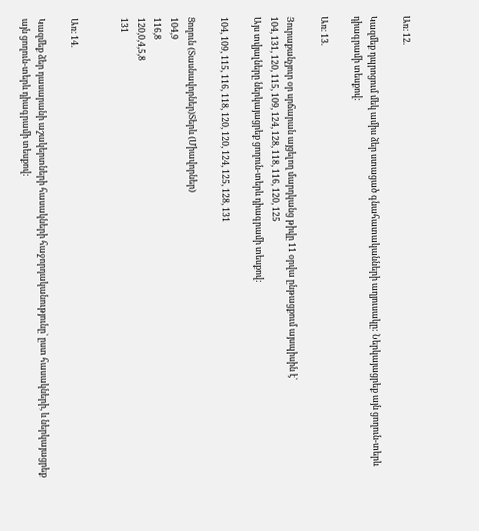Առ։ 12.

Կազմեք դպրոցում մեկ ամիս ձեր ստացած գնահատականների աղյուսակը: Ներկայացրեք այն ցողուն-տերև դիագրամի տեսքով:

Առ։ 13.

Յուրաքանչյուր օր սրճարան այցելող մարդկանց թիվը 11 օրվա ընթացքում այսպիսին է`
104, 131, 120, 115, 109, 124, 128, 118, 116, 120, 125
Այս տվյալները ներկայացրեք ցողուն-տերև դիագրամի տեսքով:

104, 109, 115, 116, 118, 120, 120, 124, 125, 128, 131

Ցողուն (Տասնավորներ)Տերև (Միավորներ)
104,9
116,8
120,0,4,5,8
131


Առ։ 14.

Կազմեք ձեր դասարանի աշակերտների հասակների հաջորդականությունը` ըստ հասակների, և ներկայացրեք այն ցողուն-տերև դիագրամի տեսքով: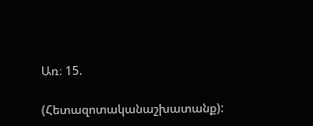Առ։ 15.

(Հետազոտականաշխատանք):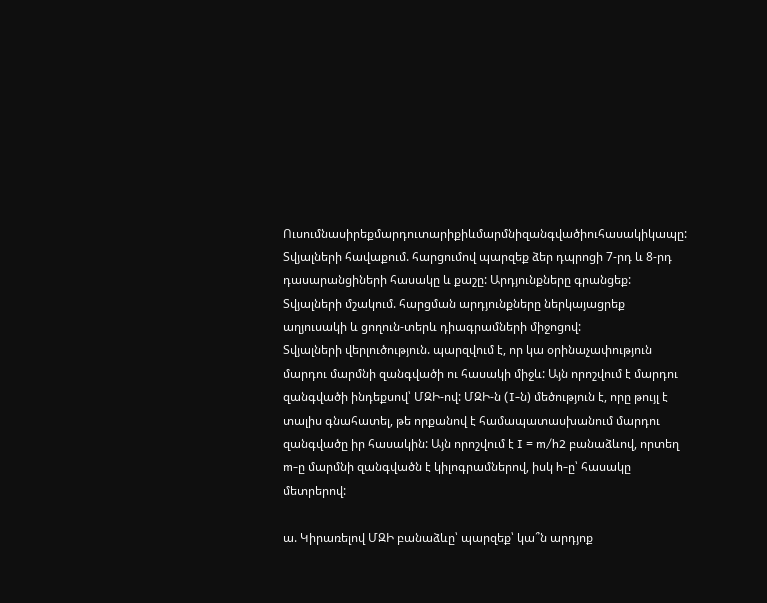Ուսումնասիրեքմարդուտարիքիևմարմնիզանգվածիուհասակիկապը:
Տվյալների հավաքում. հարցումով պարզեք ձեր դպրոցի 7-րդ և 8-րդ դասարանցիների հասակը և քաշը: Արդյունքները գրանցեք:
Տվյալների մշակում. հարցման արդյունքները ներկայացրեք աղյուսակի և ցողուն-տերև դիագրամների միջոցով:
Տվյալների վերլուծություն. պարզվում է, որ կա օրինաչափություն մարդու մարմնի զանգվածի ու հասակի միջև: Այն որոշվում է մարդու զանգվածի ինդեքսով՝ ՄԶԻ-ով: ՄԶԻ-ն (I-ն) մեծություն է, որը թույլ է տալիս գնահատել, թե որքանով է համապատասխանում մարդու զանգվածը իր հասակին: Այն որոշվում է I = m/h2 բանաձևով, որտեղ m-ը մարմնի զանգվածն է կիլոգրամներով, իսկ h-ը՝ հասակը մետրերով:

ա. Կիրառելով ՄԶԻ բանաձևը՝ պարզեք՝ կա՞ն արդյոք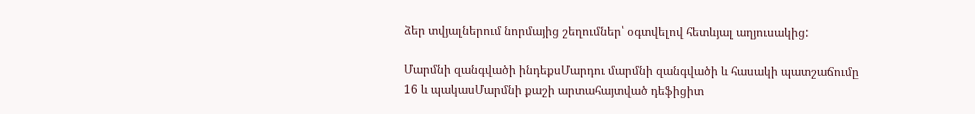ձեր տվյալներում նորմայից շեղումներ՝ օգտվելով հետևյալ աղյուսակից:

Մարմնի զանգվածի ինդեքսՄարդու մարմնի զանգվածի և հասակի պատշաճումը
16 և պակասՄարմնի քաշի արտահայտված դեֆիցիտ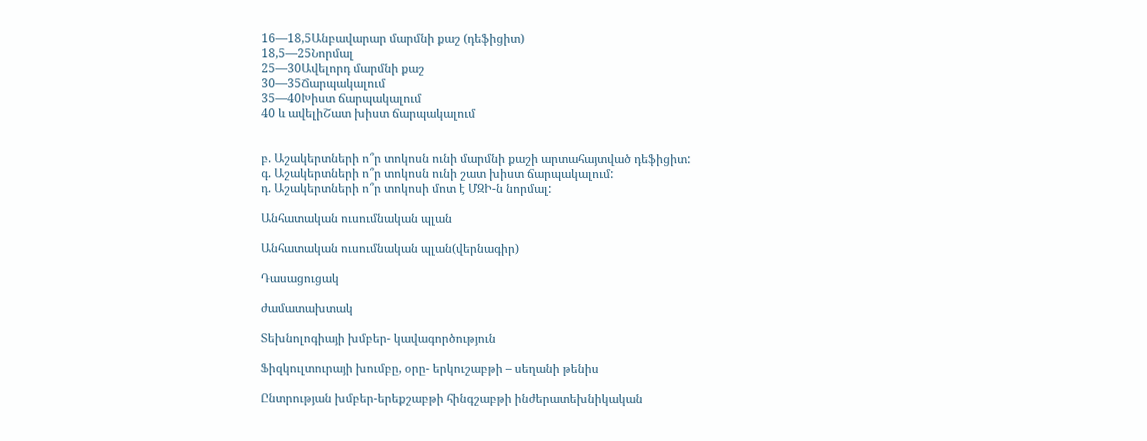16—18,5Անբավարար մարմնի քաշ (դեֆիցիտ)
18,5—25Նորմալ
25—30Ավելորդ մարմնի քաշ
30—35Ճարպակալում
35—40Խիստ ճարպակալում
40 և ավելիՇատ խիստ ճարպակալում


բ. Աշակերտների ո՞ր տոկոսն ունի մարմնի քաշի արտահայտված դեֆիցիտ:
գ. Աշակերտների ո՞ր տոկոսն ունի շատ խիստ ճարպակալում:
դ. Աշակերտների ո՞ր տոկոսի մոտ է ՄԶԻ-ն նորմալ:

Անհատական ուսումնական պլան

Անհատական ուսումնական պլան(վերնագիր)

Դասացուցակ

ժամատախտակ

Տեխնոլոգիայի խմբեր- կավագործություն

Ֆիզկուլտուրայի խումբը, օրը- երկուշաբթի – սեղանի թենիս

Ընտրության խմբեր-երեքշաբթի հինգշաբթի ինժերատեխնիկական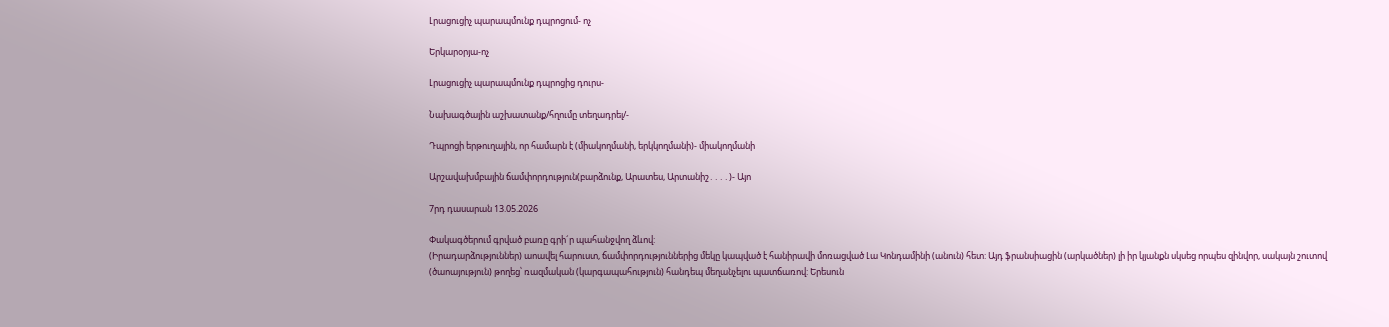Լրացուցիչ պարապմունք դպրոցում- ոչ

Երկարօրյա-ոչ

Լրացուցիչ պարապմունք դպրոցից դուրս-

Նախագծային աշխատանք/հղումը տեղադրել/-

Դպրոցի երթուղային, որ համարն է (միակողմանի, երկկողմանի)- միակողմանի

Արշավախմբային ճամփորդություն(բարձունք, Արատես, Արտանիշ․․․․)- Այո

7րդ դասարան 13.05.2026

Փակագծերում գրված բառը գրի´ր պահանջվող ձևով:
(Իրադարձություններ) աոավել հարուստ, ճամփորդություններից մեկը կապված է հանիրավի մոռացված Լա Կոնդամինի (անուն) հետ: Այդ ֆրանսիացին (արկածներ) լի իր կյանքն սկսեց որպես զինվոր, սակայն շուտով (ծաոայություն) թողեց՝ ռազմական (կարգապահություն) հանդեպ մեղանչելու պատճառով: Երեսուն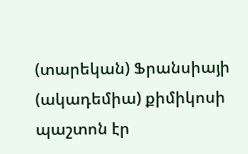(տարեկան) Ֆրանսիայի (ակադեմիա) քիմիկոսի պաշտոն էր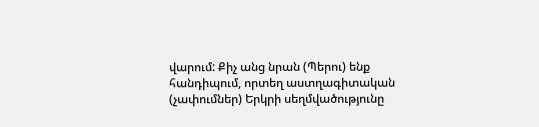վարում: Քիչ անց նրան (Պերու) ենք հանդիպում, որտեղ աստղագիտական (չափումներ) Երկրի սեղմվածությունը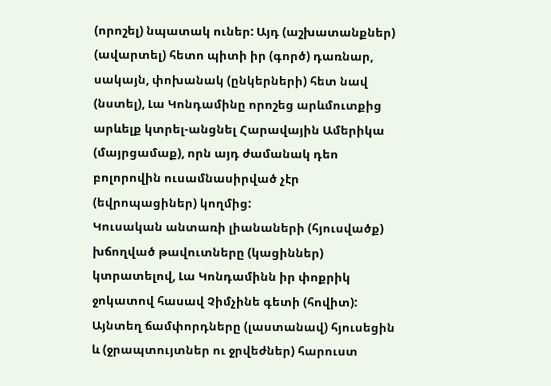(որոշել) նպատակ ուներ: Այդ (աշխատանքներ) (ավարտել) հետո պիտի իր (գործ) դառնար, սակայն, փոխանակ (ընկերների) հետ նավ (նստել), Լա Կոնդամինը որոշեց արևմուտքից արևելք կտրել-անցնել Հարավային Ամերիկա (մայրցամաք), որն այդ ժամանակ դեո բոլորովին ուսամնասիրված չէր (եվրոպացիներ) կողմից:
Կուսական անտառի լիանաների (հյուսվածք) խճողված թավուտները (կացիններ) կտրատելով, Լա Կոնդամինն իր փոքրիկ ջոկատով հասավ Չիմչինե գետի (հովիտ): Այնտեղ ճամփորդները (լաստանավ) հյուսեցին և (ջրապտույտներ ու ջրվեժներ) հարուստ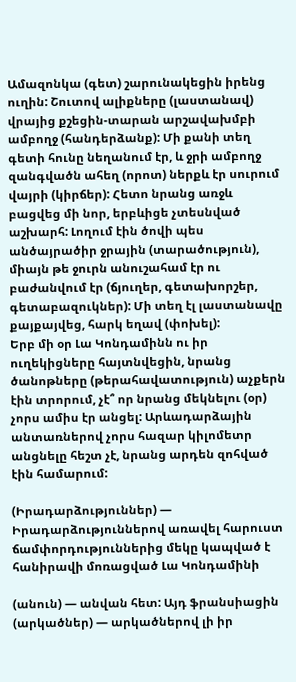Ամազոնկա (գետ) շարունակեցին իրենց ուղին: Շուտով ալիքները (լաստանավ) վրայից քշեցին-տարան արշավախմբի ամբողջ (հանդերձանք): Մի քանի տեղ գետի հունը նեղանում էր, և ջրի ամբողջ զանգվածն ահեղ (որոտ) ներքև էր սուրում վայրի (կիրճեր): Հետո նրանց առջև բացվեց մի նոր, երբևիցե չտեսնված աշխարհ: Լողում էին ծովի պես անծայրածիր ջրային (տարածություն), միայն թե ջուրն անուշահամ էր ու բաժանվում էր (ճյուղեր, գետախորշեր, գետաբազուկներ): Մի տեղ էլ լաստանավը քայքայվեց, հարկ եղավ (փոխել):
Երբ մի օր Լա Կոնդամինն ու իր ուղեկիցները հայտնվեցին, նրանց ծանոթները (թերահավատություն) աչքերն էին տրորում, չէ՞ որ նրանց մեկնելու (օր) չորս ամիս էր անցել: Արևադարձային անտառներով չորս հազար կիլոմետր անցնելը հեշտ չէ, նրանց արդեն զոհված էին համարում:

(Իրադարձություններ) — Իրադարձություններով առավել հարուստ ճամփորդություններից մեկը կապված է հանիրավի մոռացված Լա Կոնդամինի

(անուն) — անվան հետ: Այդ ֆրանսիացին (արկածներ) — արկածներով լի իր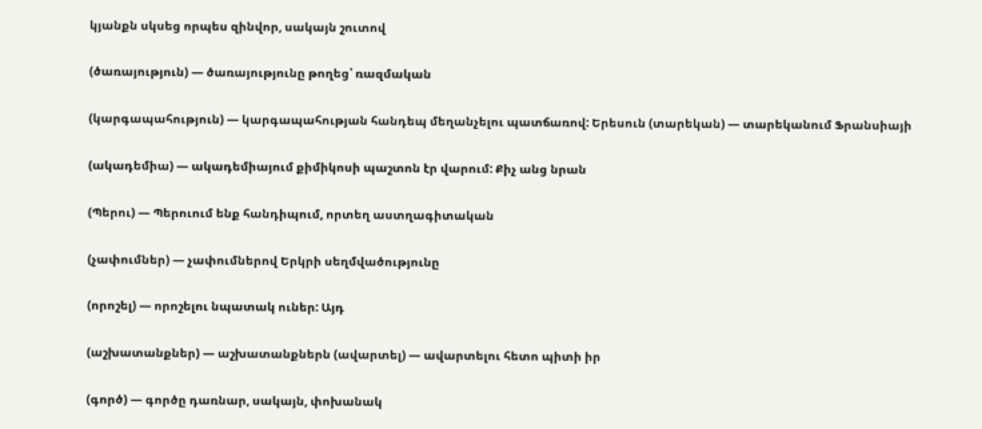կյանքն սկսեց որպես զինվոր, սակայն շուտով

(ծառայություն) — ծառայությունը թողեց՝ ռազմական

(կարգապահություն) — կարգապահության հանդեպ մեղանչելու պատճառով: Երեսուն (տարեկան) — տարեկանում Ֆրանսիայի

(ակադեմիա) — ակադեմիայում քիմիկոսի պաշտոն էր վարում: Քիչ անց նրան

(Պերու) — Պերուում ենք հանդիպում, որտեղ աստղագիտական

(չափումներ) — չափումներով Երկրի սեղմվածությունը

(որոշել) — որոշելու նպատակ ուներ: Այդ

(աշխատանքներ) — աշխատանքներն (ավարտել) — ավարտելու հետո պիտի իր

(գործ) — գործը դառնար, սակայն, փոխանակ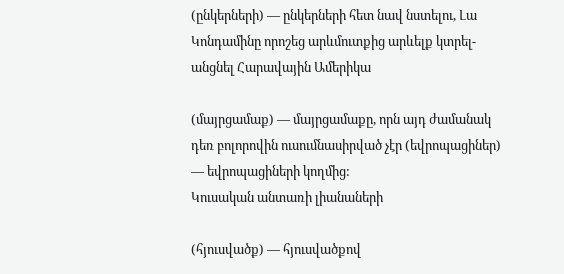(ընկերների) — ընկերների հետ նավ նստելու, Լա Կոնդամինը որոշեց արևմուտքից արևելք կտրել-անցնել Հարավային Ամերիկա

(մայրցամաք) — մայրցամաքը, որն այդ ժամանակ դեռ բոլորովին ուսումնասիրված չէր (եվրոպացիներ) — եվրոպացիների կողմից:
Կուսական անտառի լիանաների

(հյուսվածք) — հյուսվածքով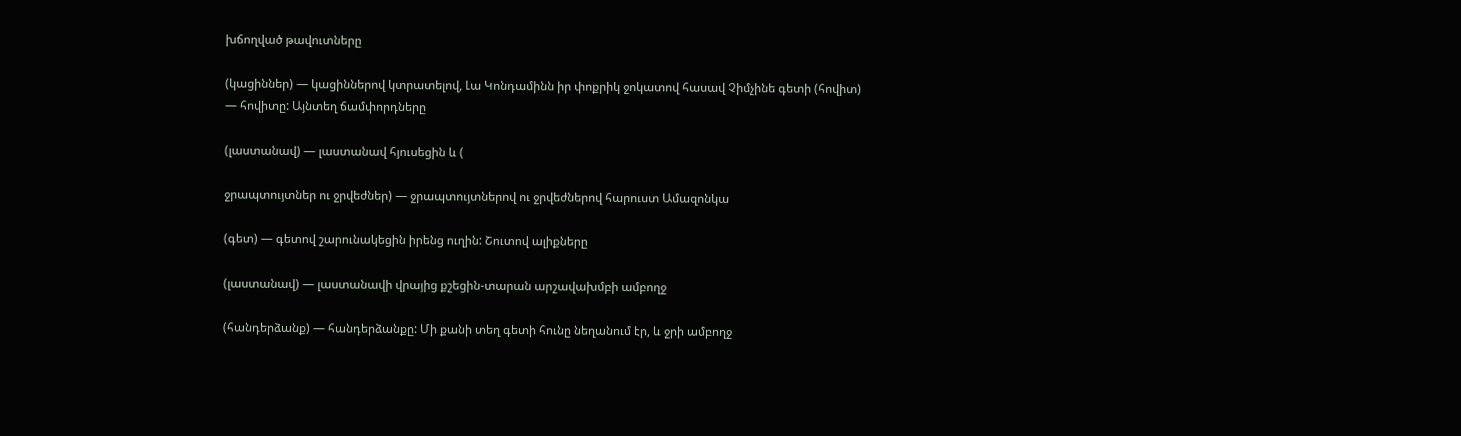խճողված թավուտները

(կացիններ) — կացիններով կտրատելով, Լա Կոնդամինն իր փոքրիկ ջոկատով հասավ Չիմչինե գետի (հովիտ) — հովիտը: Այնտեղ ճամփորդները

(լաստանավ) — լաստանավ հյուսեցին և (

ջրապտույտներ ու ջրվեժներ) — ջրապտույտներով ու ջրվեժներով հարուստ Ամազոնկա

(գետ) — գետով շարունակեցին իրենց ուղին: Շուտով ալիքները

(լաստանավ) — լաստանավի վրայից քշեցին-տարան արշավախմբի ամբողջ

(հանդերձանք) — հանդերձանքը: Մի քանի տեղ գետի հունը նեղանում էր, և ջրի ամբողջ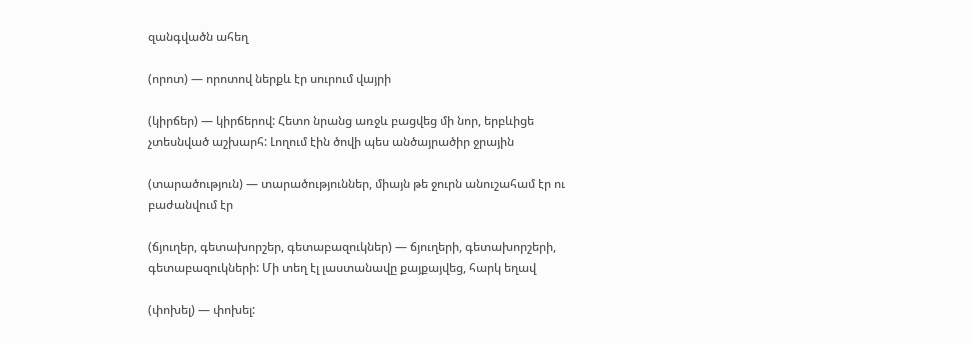զանգվածն ահեղ

(որոտ) — որոտով ներքև էր սուրում վայրի

(կիրճեր) — կիրճերով: Հետո նրանց առջև բացվեց մի նոր, երբևիցե չտեսնված աշխարհ: Լողում էին ծովի պես անծայրածիր ջրային

(տարածություն) — տարածություններ, միայն թե ջուրն անուշահամ էր ու բաժանվում էր

(ճյուղեր, գետախորշեր, գետաբազուկներ) — ճյուղերի, գետախորշերի, գետաբազուկների: Մի տեղ էլ լաստանավը քայքայվեց, հարկ եղավ

(փոխել) — փոխել: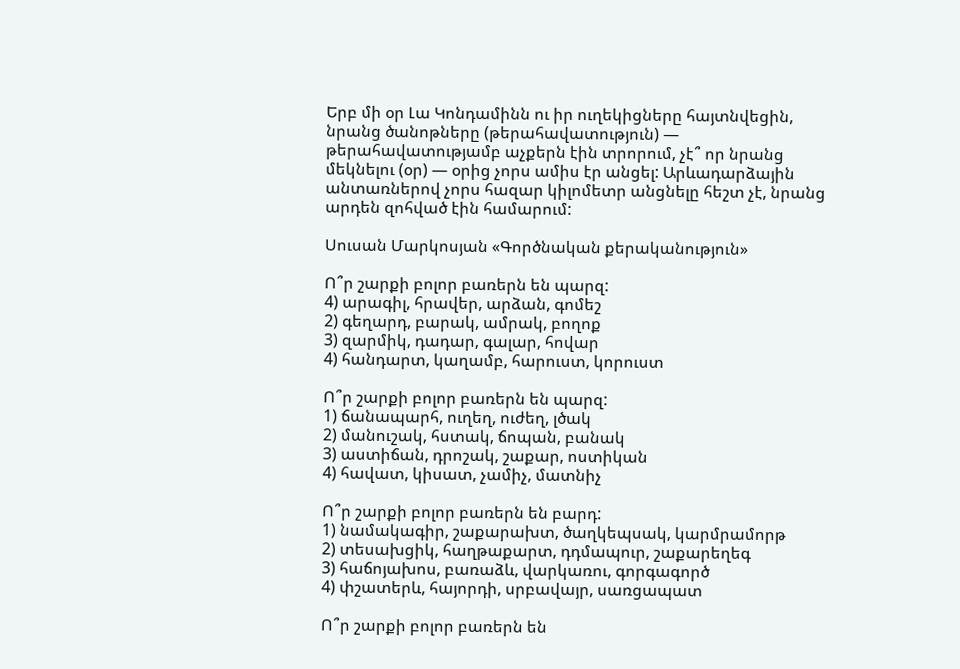Երբ մի օր Լա Կոնդամինն ու իր ուղեկիցները հայտնվեցին, նրանց ծանոթները (թերահավատություն) — թերահավատությամբ աչքերն էին տրորում, չէ՞ որ նրանց մեկնելու (օր) — օրից չորս ամիս էր անցել: Արևադարձային անտառներով չորս հազար կիլոմետր անցնելը հեշտ չէ, նրանց արդեն զոհված էին համարում:

Սուսան Մարկոսյան «Գործնական քերականություն»

Ո՞ր շարքի բոլոր բառերն են պարզ:
4) արագիլ, հրավեր, արձան, գոմեշ
2) գեղարդ, բարակ, ամրակ, բողոք
3) զարմիկ, դադար, գալար, հովար
4) հանդարտ, կաղամբ, հարուստ, կորուստ

Ո՞ր շարքի բոլոր բառերն են պարզ:
1) ճանապարհ, ուղեղ, ուժեղ, լծակ
2) մանուշակ, հստակ, ճոպան, բանակ
3) աստիճան, դրոշակ, շաքար, ոստիկան
4) հավատ, կիսատ, չամիչ, մատնիչ

Ո՞ր շարքի բոլոր բառերն են բարդ:
1) նամակագիր, շաքարախտ, ծաղկեպսակ, կարմրամորթ
2) տեսախցիկ, հաղթաքարտ, դդմապուր, շաքարեղեգ
3) հաճոյախոս, բառաձև, վարկառու, գորգագործ
4) փշատերև, հայորդի, սրբավայր, սառցապատ

Ո՞ր շարքի բոլոր բառերն են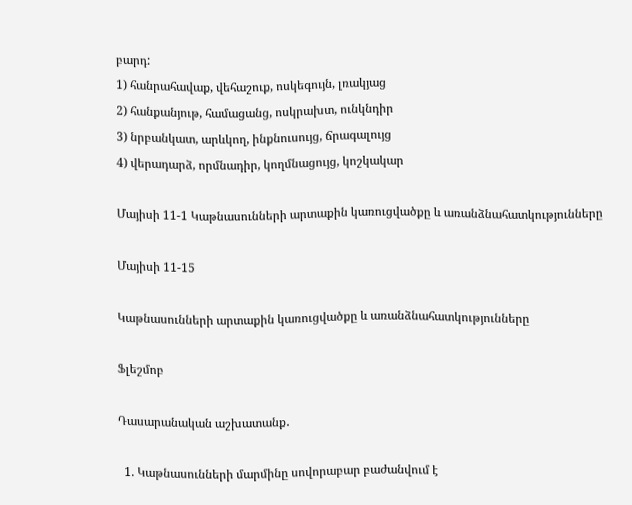բարդ:
1) հանրահավաք, վեհաշուք, ոսկեգույն, լռակյաց
2) հանքանյութ, համացանց, ոսկրախտ, ունկնդիր
3) նրբանկատ, արևկող, ինքնուսույց, ճրագալույց
4) վերադարձ, որմնադիր, կողմնացույց, կոշկակար

Մայիսի 11-1 Կաթնասունների արտաքին կառուցվածքը և առանձնահատկությունները

Մայիսի 11-15

Կաթնասունների արտաքին կառուցվածքը և առանձնահատկությունները

Ֆլեշմոբ

Դասարանական աշխատանք․

  1. Կաթնասունների մարմինը սովորաբար բաժանվում է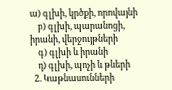ա) գլխի, կրծքի, որովայնի
    բ) գլխի, պարանոցի, իրանի, վերջույթների
    գ) գլխի և իրանի
    դ) գլխի, պոչի և թևերի
  2. Կաթնասունների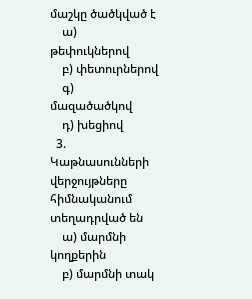մաշկը ծածկված է
    ա) թեփուկներով
    բ) փետուրներով
    գ) մազածածկով
    դ) խեցիով
  3. Կաթնասունների վերջույթները հիմնականում տեղադրված են
    ա) մարմնի կողքերին
    բ) մարմնի տակ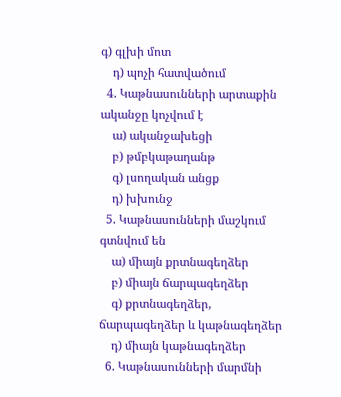գ) գլխի մոտ
    դ) պոչի հատվածում
  4. Կաթնասունների արտաքին ականջը կոչվում է
    ա) ականջախեցի
    բ) թմբկաթաղանթ
    գ) լսողական անցք
    դ) խխունջ
  5. Կաթնասունների մաշկում գտնվում են
    ա) միայն քրտնագեղձեր
    բ) միայն ճարպագեղձեր
    գ) քրտնագեղձեր, ճարպագեղձեր և կաթնագեղձեր
    դ) միայն կաթնագեղձեր
  6. Կաթնասունների մարմնի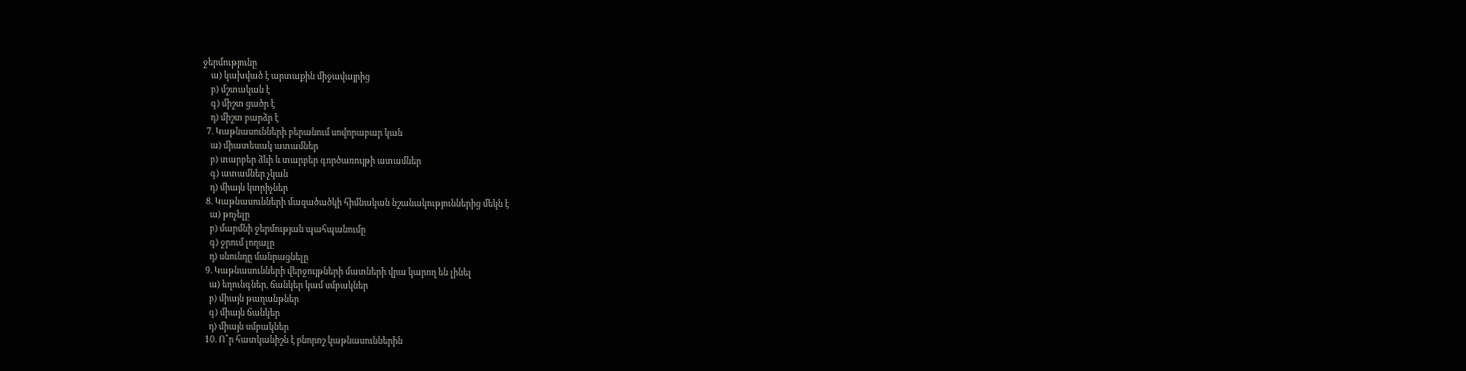ջերմությունը
    ա) կախված է արտաքին միջավայրից
    բ) մշտական է
    գ) միշտ ցածր է
    դ) միշտ բարձր է
  7. Կաթնասունների բերանում սովորաբար կան
    ա) միատեսակ ատամներ
    բ) տարբեր ձևի և տարբեր գործառույթի ատամներ
    գ) ատամներ չկան
    դ) միայն կտրիչներ
  8. Կաթնասունների մազածածկի հիմնական նշանակություններից մեկն է
    ա) թռչելը
    բ) մարմնի ջերմության պահպանումը
    գ) ջրում լողալը
    դ) սնունդը մանրացնելը
  9. Կաթնասունների վերջույթների մատների վրա կարող են լինել
    ա) եղունգներ, ճանկեր կամ սմբակներ
    բ) միայն թաղանթներ
    գ) միայն ճանկեր
    դ) միայն սմբակներ
  10. Ո՞ր հատկանիշն է բնորոշ կաթնասուններին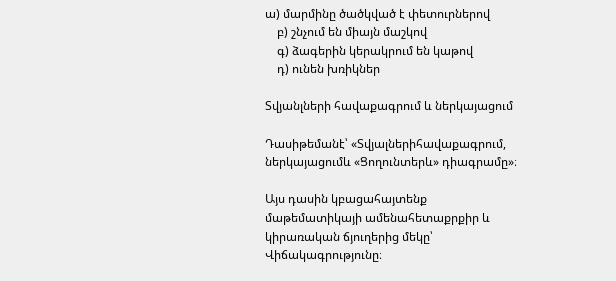ա) մարմինը ծածկված է փետուրներով
    բ) շնչում են միայն մաշկով
    գ) ձագերին կերակրում են կաթով
    դ) ունեն խռիկներ

Տվյանլների հավաքագրում և ներկայացում

Դասիթեմանէ՝ «Տվյալներիհավաքագրում, ներկայացումև «Ցողունտերև» դիագրամը»։

Այս դասին կբացահայտենք մաթեմատիկայի ամենահետաքրքիր և կիրառական ճյուղերից մեկը՝ Վիճակագրությունը։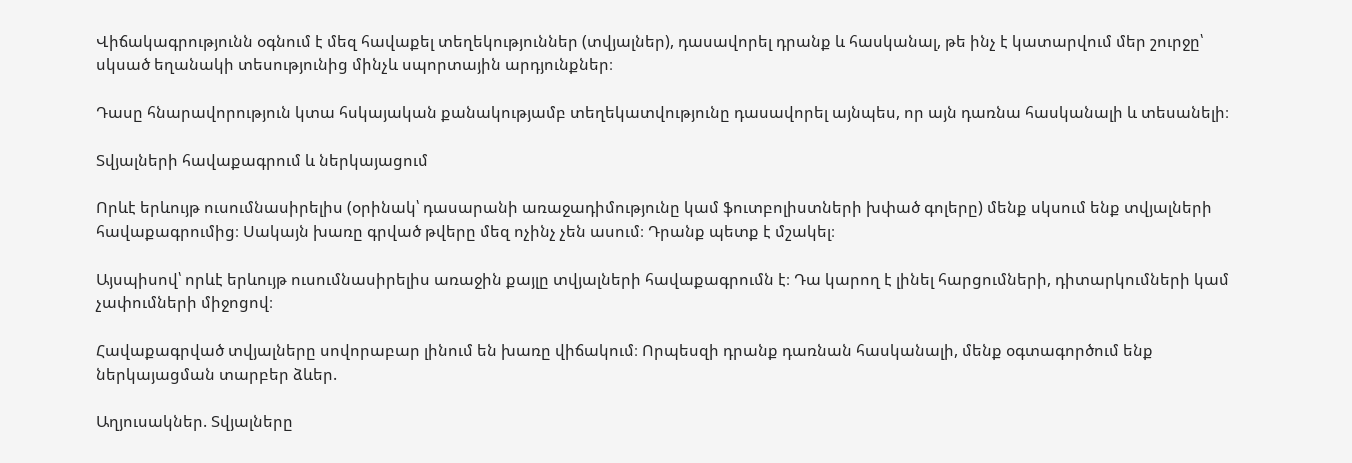Վիճակագրությունն օգնում է մեզ հավաքել տեղեկություններ (տվյալներ), դասավորել դրանք և հասկանալ, թե ինչ է կատարվում մեր շուրջը՝ սկսած եղանակի տեսությունից մինչև սպորտային արդյունքներ։

Դասը հնարավորություն կտա հսկայական քանակությամբ տեղեկատվությունը դասավորել այնպես, որ այն դառնա հասկանալի և տեսանելի։

Տվյալների հավաքագրում և ներկայացում

Որևէ երևույթ ուսումնասիրելիս (օրինակ՝ դասարանի առաջադիմությունը կամ ֆուտբոլիստների խփած գոլերը) մենք սկսում ենք տվյալների հավաքագրումից։ Սակայն խառը գրված թվերը մեզ ոչինչ չեն ասում։ Դրանք պետք է մշակել։

Այսպիսով՝ որևէ երևույթ ուսումնասիրելիս առաջին քայլը տվյալների հավաքագրումն է։ Դա կարող է լինել հարցումների, դիտարկումների կամ չափումների միջոցով։

Հավաքագրված տվյալները սովորաբար լինում են խառը վիճակում։ Որպեսզի դրանք դառնան հասկանալի, մենք օգտագործում ենք ներկայացման տարբեր ձևեր.

Աղյուսակներ. Տվյալները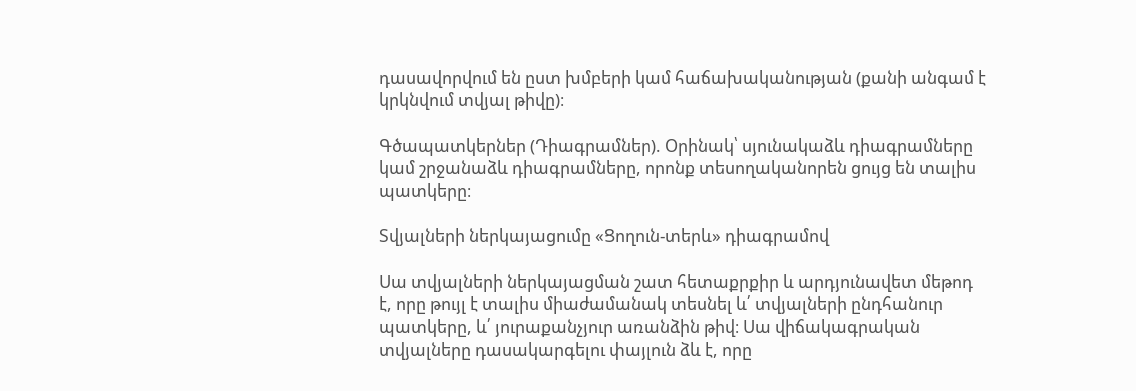դասավորվում են ըստ խմբերի կամ հաճախականության (քանի անգամ է կրկնվում տվյալ թիվը)։

Գծապատկերներ (Դիագրամներ). Օրինակ՝ սյունակաձև դիագրամները կամ շրջանաձև դիագրամները, որոնք տեսողականորեն ցույց են տալիս պատկերը։

Տվյալների ներկայացումը «Ցողուն-տերև» դիագրամով

Սա տվյալների ներկայացման շատ հետաքրքիր և արդյունավետ մեթոդ է, որը թույլ է տալիս միաժամանակ տեսնել և՛ տվյալների ընդհանուր պատկերը, և՛ յուրաքանչյուր առանձին թիվ։ Սա վիճակագրական տվյալները դասակարգելու փայլուն ձև է, որը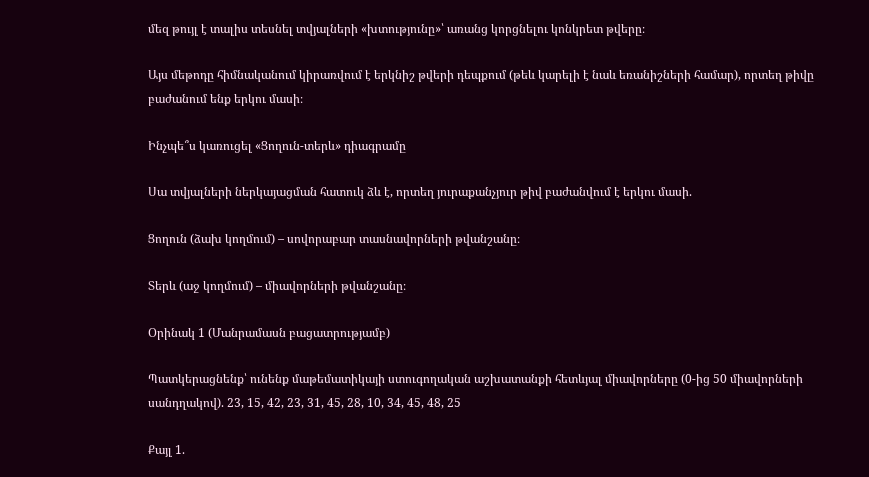մեզ թույլ է տալիս տեսնել տվյալների «խտությունը»՝ առանց կորցնելու կոնկրետ թվերը։

Այս մեթոդը հիմնականում կիրառվում է երկնիշ թվերի դեպքում (թեև կարելի է նաև եռանիշների համար), որտեղ թիվը բաժանում ենք երկու մասի։

Ինչպե՞ս կառուցել «Ցողուն-տերև» դիագրամը

Սա տվյալների ներկայացման հատուկ ձև է, որտեղ յուրաքանչյուր թիվ բաժանվում է երկու մասի.

Ցողուն (ձախ կողմում) – սովորաբար տասնավորների թվանշանը։

Տերև (աջ կողմում) – միավորների թվանշանը։

Օրինակ 1 (Մանրամասն բացատրությամբ)

Պատկերացնենք՝ ունենք մաթեմատիկայի ստուգողական աշխատանքի հետևյալ միավորները (0-ից 50 միավորների սանդղակով). 23, 15, 42, 23, 31, 45, 28, 10, 34, 45, 48, 25

Քայլ 1.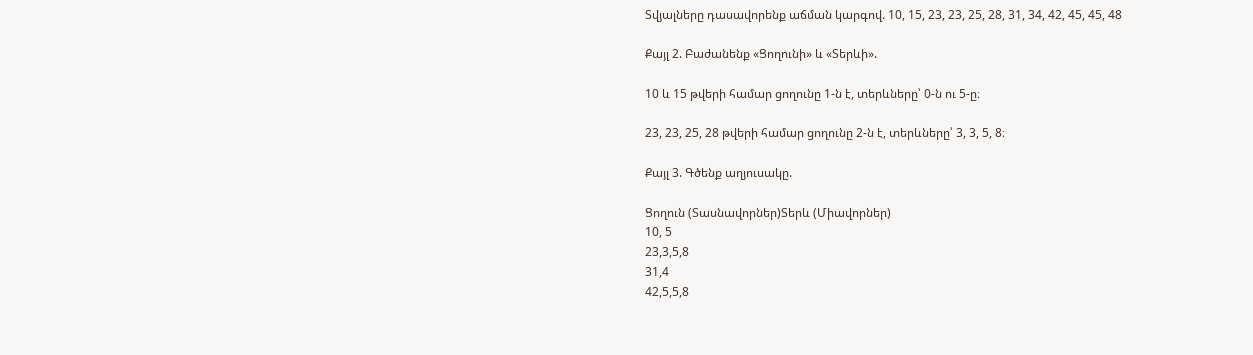Տվյալները դասավորենք աճման կարգով. 10, 15, 23, 23, 25, 28, 31, 34, 42, 45, 45, 48

Քայլ 2. Բաժանենք «Ցողունի» և «Տերևի».

10 և 15 թվերի համար ցողունը 1-ն է, տերևները՝ 0-ն ու 5-ը։

23, 23, 25, 28 թվերի համար ցողունը 2-ն է, տերևները՝ 3, 3, 5, 8։

Քայլ 3. Գծենք աղյուսակը.

Ցողուն (Տասնավորներ)Տերև (Միավորներ)
10, 5
23,3,5,8
31,4
42,5,5,8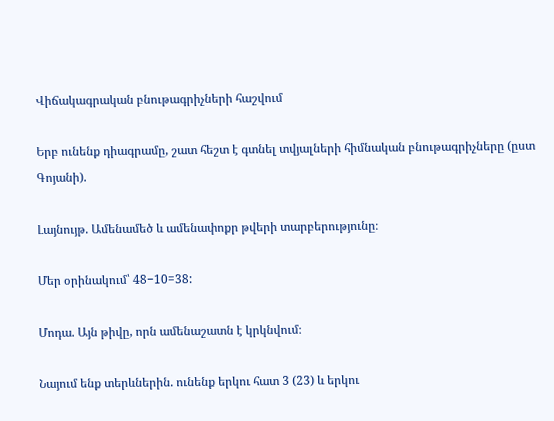Վիճակագրական բնութագրիչների հաշվում

Երբ ունենք դիագրամը, շատ հեշտ է գտնել տվյալների հիմնական բնութագրիչները (ըստ Գոյանի).

Լայնույթ. Ամենամեծ և ամենափոքր թվերի տարբերությունը։

Մեր օրինակում՝ 48−10=38:

Մոդա. Այն թիվը, որն ամենաշատն է կրկնվում։

Նայում ենք տերևներին. ունենք երկու հատ 3 (23) և երկու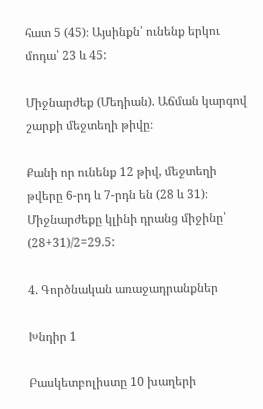հատ 5 (45)։ Այսինքն՝ ունենք երկու մոդա՝ 23 և 45:

Միջնարժեք (Մեդիան). Աճման կարգով շարքի մեջտեղի թիվը։

Քանի որ ունենք 12 թիվ, մեջտեղի թվերը 6-րդ և 7-րդն են (28 և 31)։ Միջնարժեքը կլինի դրանց միջինը՝ (28+31)/2=29.5:

4. Գործնական առաջադրանքներ

Խնդիր 1

Բասկետբոլիստը 10 խաղերի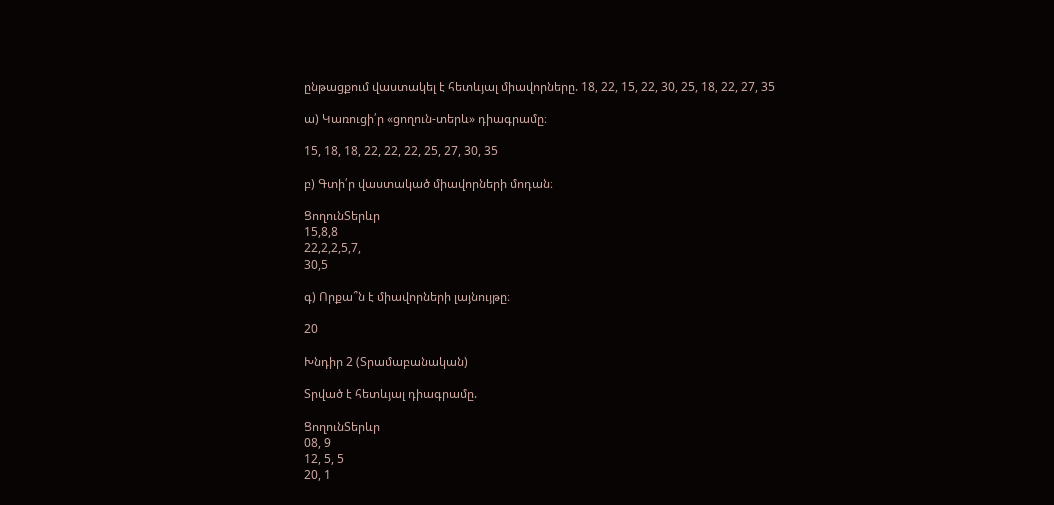ընթացքում վաստակել է հետևյալ միավորները. 18, 22, 15, 22, 30, 25, 18, 22, 27, 35

ա) Կառուցի՛ր «ցողուն-տերև» դիագրամը։

15, 18, 18, 22, 22, 22, 25, 27, 30, 35

բ) Գտի՛ր վաստակած միավորների մոդան։

ՑողունՏերևր
15,8,8
22,2,2,5,7,
30,5

գ) Որքա՞ն է միավորների լայնույթը։

20

Խնդիր 2 (Տրամաբանական)

Տրված է հետևյալ դիագրամը.

ՑողունՏերևր
08, 9
12, 5, 5
20, 1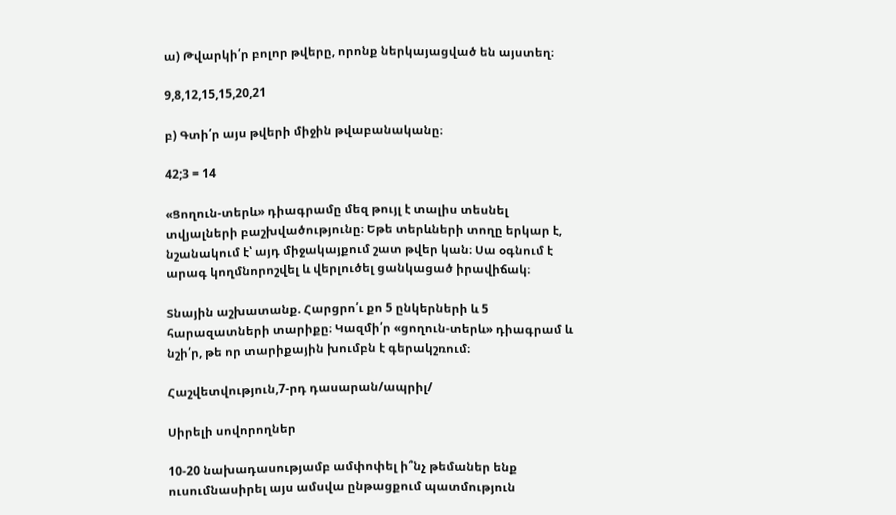ա) Թվարկի՛ր բոլոր թվերը, որոնք ներկայացված են այստեղ։

9,8,12,15,15,20,21

բ) Գտի՛ր այս թվերի միջին թվաբանականը։

42;3 = 14

«Ցողուն-տերև» դիագրամը մեզ թույլ է տալիս տեսնել տվյալների բաշխվածությունը։ Եթե տերևների տողը երկար է, նշանակում է՝ այդ միջակայքում շատ թվեր կան։ Սա օգնում է արագ կողմնորոշվել և վերլուծել ցանկացած իրավիճակ։

Տնային աշխատանք. Հարցրո՛ւ քո 5 ընկերների և 5 հարազատների տարիքը։ Կազմի՛ր «ցողուն-տերև» դիագրամ և նշի՛ր, թե որ տարիքային խումբն է գերակշռում։

Հաշվետվություն,7-րդ դասարան/ապրիլ/

Սիրելի սովորողներ

10-20 նախադասությամբ ամփոփել ի՞նչ թեմաներ ենք ուսումնասիրել այս ամսվա ընթացքում պատմություն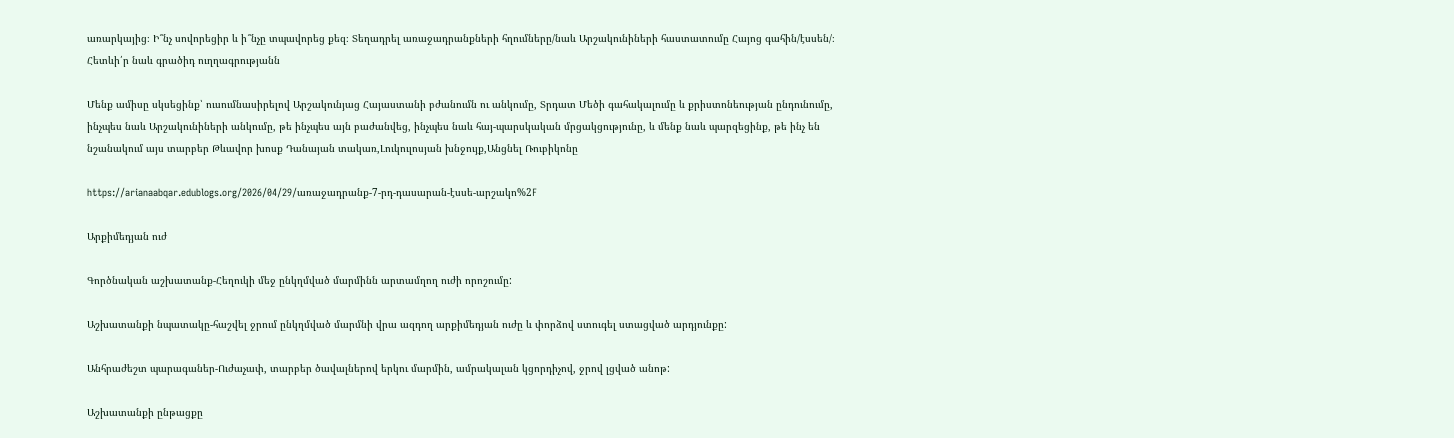առարկայից։ Ի՞նչ սովորեցիր և ի՞նչը տպավորեց քեզ։ Տեղադրել առաջադրանքների հղումները/նաև Արշակունիների հաստատումը Հայոց գահին/էսսեն/։ Հետևի՛ր նաև գրածիդ ուղղագրությանն

Մենք ամիսը սկսեցինք՝ ուսումնասիրելով Արշակունյաց Հայաստանի բժանումն ու անկումը, Տրդատ Մեծի գահակալումը և քրիստոնեության ընդունումը, ինչպես նաև Արշակունիների անկումը, թե ինչպես այն բաժանվեց, ինչպես նաև հայ-պարսկական մրցակցությունը, և մենք նաև պարզեցինք, թե ինչ են նշանակում այս տարբեր Թևավոր խոսք Դանայան տակառ,Լուկուլոսյան խնջույք,Անցնել Ռուբիկոնը

https://arianaabqar.edublogs.org/2026/04/29/առաջադրանք-7-րդ-դասարան-էսսե-արշակո%2F

Արքիմեդյան ուժ

Գործնական աշխատանք-Հեղուկի մեջ ընկղմված մարմինն արտամղող ուժի որոշումը:

Աշխատանքի նպատակը-հաշվել ջրում ընկղմված մարմնի վրա ազդող արքիմեդյան ուժը և փորձով ստուգել ստացված արդյունքը:

Անհրաժեշտ պարագաներ-Ուժաչափ, տարբեր ծավալներով երկու մարմին, ամրակալան կցորդիչով, ջրով լցված անոթ:

Աշխատանքի ընթացքը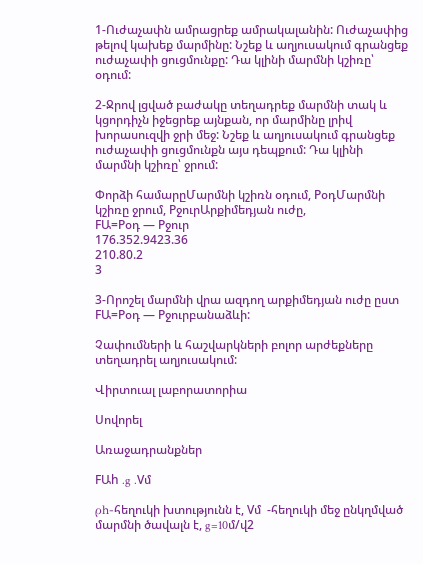1-Ուժաչափն ամրացրեք ամրակալանին: Ուժաչափից թելով կախեք մարմինը: Նշեք և աղյուսակում գրանցեք ուժաչափի ցուցմունքը: Դա կլինի մարմնի կշիռը՝ օդում:

2-Ջրով լցված բաժակը տեղադրեք մարմնի տակ և կցորդիչն իջեցրեք այնքան, որ մարմինը լրիվ խորասուզվի ջրի մեջ: Նշեք և աղյուսակում գրանցեք ուժաչափի ցուցմունքն այս դեպքում: Դա կլինի մարմնի կշիռը՝ ջրում:

Փորձի համարըՄարմնի կշիռն օդում, PօդՄարմնի կշիռը ջրում, PջուրԱրքիմեդյան ուժը,
FԱ=Pօդ — Pջուր
176.352.9423.36
210.80.2
3

3-Որոշել մարմնի վրա ազդող արքիմեդյան ուժը ըստ FԱ=Pօդ — Pջուրբանաձևի:

Չափումների և հաշվարկների բոլոր արժեքները տեղադրել աղյուսակում:

Վիրտուալ լաբորատորիա

Սովորել

Առաջադրանքներ

FԱh .g .Vմ

ρh-հեղուկի խտությունն է, Vմ  -հեղուկի մեջ ընկղմված մարմնի ծավալն է, g=10մ/վ2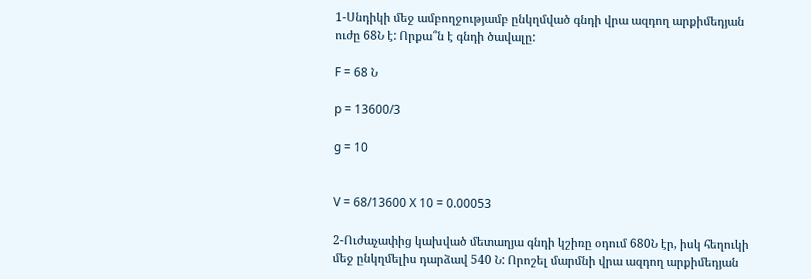1-Սնդիկի մեջ ամբողջությամբ ընկղմված գնդի վրա ազդող արքիմեդյան ուժը 68Ն է: Որքա՞ն է գնդի ծավալը:

F = 68 Ն

p = 13600/3

g = 10


V = 68/13600 X 10 = 0.00053

2-Ուժաչափից կախված մետաղյա գնդի կշիռը օդում 680Ն էր, իսկ հեղուկի մեջ ընկղմելիս դարձավ 540 Ն: Որոշել մարմնի վրա ազդող արքիմեդյան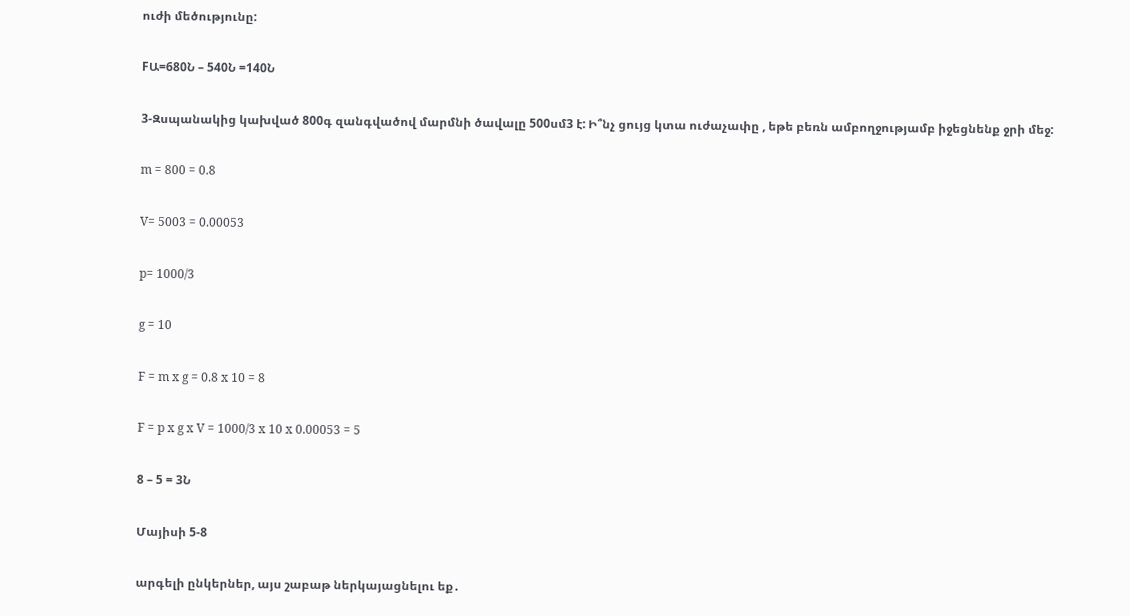ուժի մեծությունը:

FԱ=680Ն – 540Ն =140Ն

3-Զսպանակից կախված 800գ զանգվածով մարմնի ծավալը 500սմ3 է: Ի՞նչ ցույց կտա ուժաչափը , եթե բեռն ամբողջությամբ իջեցնենք ջրի մեջ:

m = 800 = 0.8

V= 5003 = 0.00053

p= 1000/3

g = 10

F = m x g = 0.8 x 10 = 8

F = p x g x V = 1000/3 x 10 x 0.00053 = 5

8 – 5 = 3Ն

Մայիսի 5-8

արգելի ընկերներ, այս շաբաթ ներկայացնելու եք․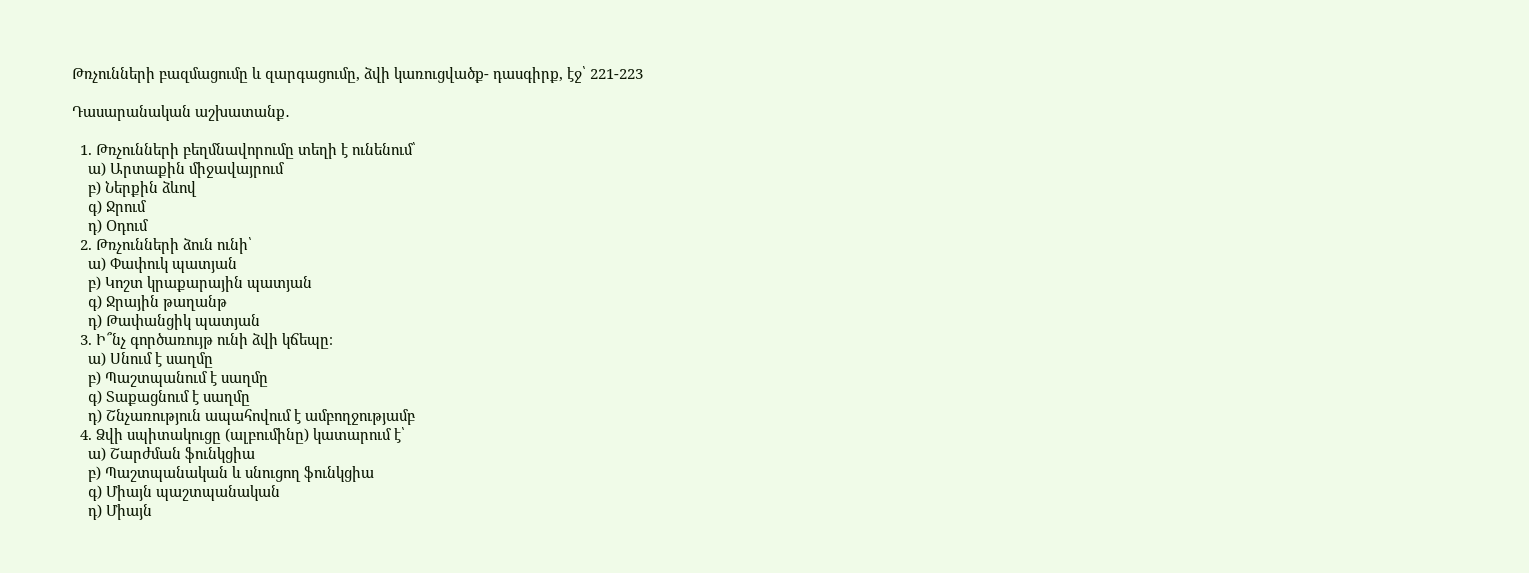Թռչունների բազմացումը և զարգացումը, ձվի կառուցվածք- դասգիրք, էջ՝ 221-223

Դասարանական աշխատանք․

  1. Թռչունների բեղմնավորումը տեղի է ունենում՝
    ա) Արտաքին միջավայրում
    բ) Ներքին ձևով
    գ) Ջրում
    դ) Օդում
  2. Թռչունների ձուն ունի՝
    ա) Փափուկ պատյան
    բ) Կոշտ կրաքարային պատյան
    գ) Ջրային թաղանթ
    դ) Թափանցիկ պատյան
  3. Ի՞նչ գործառույթ ունի ձվի կճեպը։
    ա) Սնում է սաղմը
    բ) Պաշտպանում է սաղմը
    գ) Տաքացնում է սաղմը
    դ) Շնչառություն ապահովում է ամբողջությամբ
  4. Ձվի սպիտակուցը (ալբումինը) կատարում է՝
    ա) Շարժման ֆունկցիա
    բ) Պաշտպանական և սնուցող ֆունկցիա
    գ) Միայն պաշտպանական
    դ) Միայն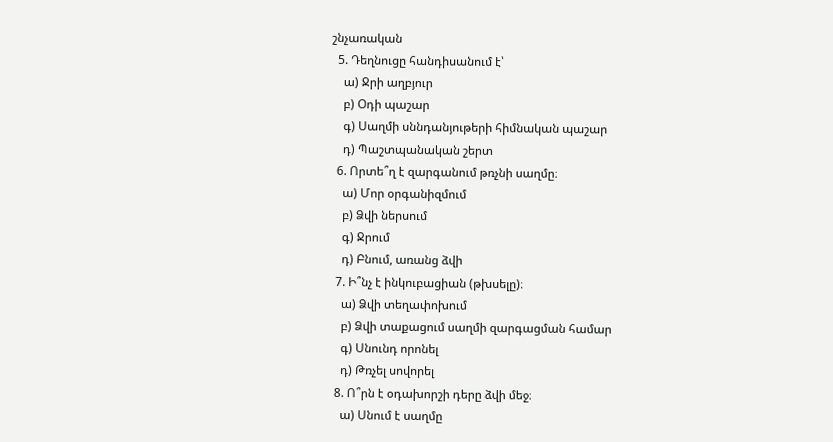շնչառական
  5. Դեղնուցը հանդիսանում է՝
    ա) Ջրի աղբյուր
    բ) Օդի պաշար
    գ) Սաղմի սննդանյութերի հիմնական պաշար
    դ) Պաշտպանական շերտ
  6. Որտե՞ղ է զարգանում թռչնի սաղմը։
    ա) Մոր օրգանիզմում
    բ) Ձվի ներսում
    գ) Ջրում
    դ) Բնում, առանց ձվի
  7. Ի՞նչ է ինկուբացիան (թխսելը)։
    ա) Ձվի տեղափոխում
    բ) Ձվի տաքացում սաղմի զարգացման համար
    գ) Սնունդ որոնել
    դ) Թռչել սովորել
  8. Ո՞րն է օդախորշի դերը ձվի մեջ։
    ա) Սնում է սաղմը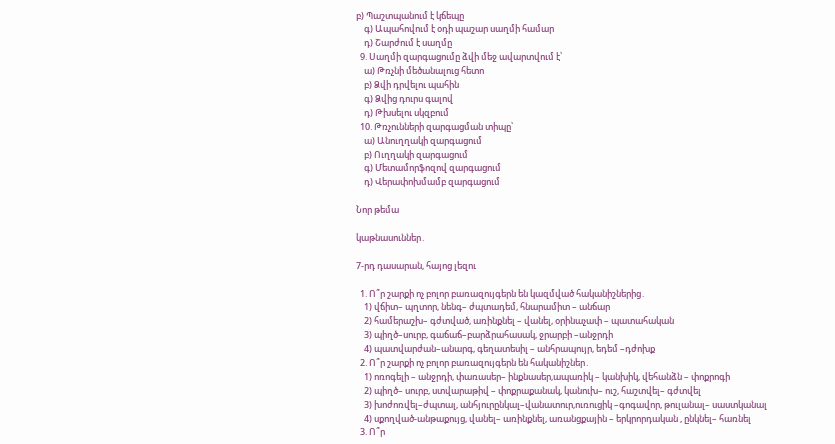բ) Պաշտպանում է կճեպը
    գ) Ապահովում է օդի պաշար սաղմի համար
    դ) Շարժում է սաղմը
  9. Սաղմի զարգացումը ձվի մեջ ավարտվում է՝
    ա) Թռչնի մեծանալուց հետո
    բ) Ձվի դրվելու պահին
    գ) Ձվից դուրս գալով
    դ) Թխսելու սկզբում
  10. Թռչունների զարգացման տիպը՝
    ա) Անուղղակի զարգացում
    բ) Ուղղակի զարգացում
    գ) Մետամորֆոզով զարգացում
    դ) Վերափոխմամբ զարգացում

Նոր թեմա

կաթնասուններ․

7-րդ դասարան, հայոց լեզու

  1. Ո՞ր շարքի ոչ բոլոր բառազույգերն են կազմված հականիշներից․
    1) վճիտ– պղտոր, նենգ– ժպտադեմ, հնարամիտ – անճար
    2) համերաշխ– գժտված, առինքնել – վանել, օրինաչափ – պատահական
    3) պիղծ–սուրբ, գաճաճ–բարձրահասակ, ջրարբի –անջրդի
    4) պատվարժան–անարգ, գեղատեսիլ – անհրապույր, եդեմ –դժոխք
  2. Ո՞ր շարքի ոչ բոլոր բառազույգերն են հականիշներ․
    1) ոռոգելի – անջրդի, փառասեր– ինքնասեր,ապառիկ – կանխիկ, վեհանձն – փոքրոգի
    2) պիղծ– սուրբ, ստվարաթիվ – փոքրաքանակ, կանուխ– ուշ, հաշտվել– գժտվել
    3) խոժոռվել–ժպտալ, անհյուրընկալ–վանատուր,ուռուցիկ –գոգավոր, թուլանալ– սաստկանալ
    4) սքողված-անթաքույց, վանել– առինքնել, առանցքային – երկրորդական , ընկնել– հառնել
  3. Ո՞ր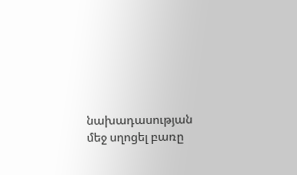նախադասության մեջ սղոցել բառը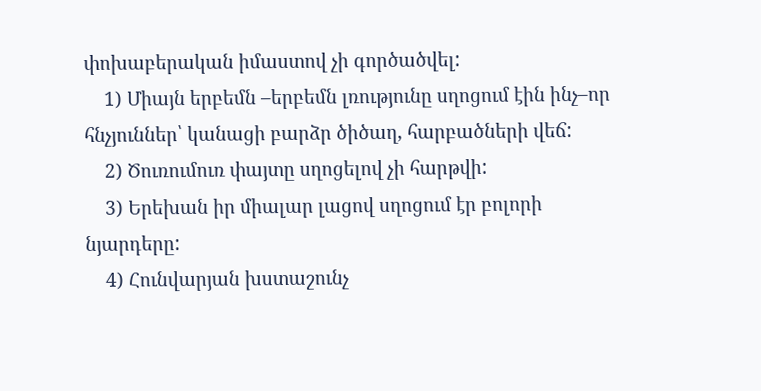փոխաբերական իմաստով չի գործածվել:
    1) Միայն երբեմն –երբեմն լռությունը սղոցում էին ինչ–որ հնչյուններ՝ կանացի բարձր ծիծաղ, հարբածների վեճ:
    2) Ծուռումուռ փայտը սղոցելով չի հարթվի:
    3) Երեխան իր միալար լացով սղոցում էր բոլորի նյարդերը:
    4) Հունվարյան խստաշունչ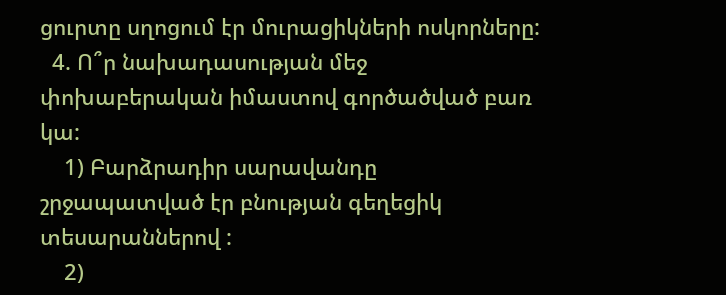ցուրտը սղոցում էր մուրացիկների ոսկորները:
  4. Ո՞ր նախադասության մեջ փոխաբերական իմաստով գործածված բառ կա:
    1) Բարձրադիր սարավանդը շրջապատված էր բնության գեղեցիկ տեսարաններով :
    2)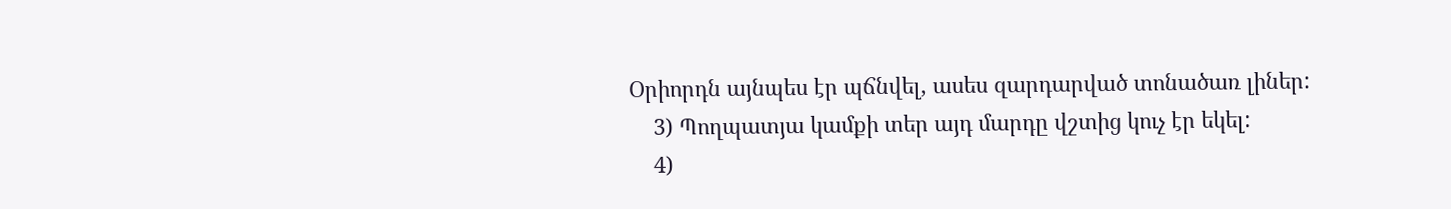Օրիորդն այնպես էր պճնվել, ասես զարդարված տոնածառ լիներ:
    3) Պողպատյա կամքի տեր այդ մարդը վշտից կուչ էր եկել:
    4)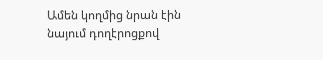Ամեն կողմից նրան էին նայում դողէրոցքով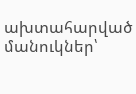ախտահարված մանուկներ՝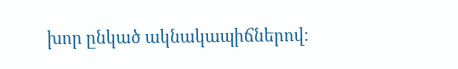խոր ընկած ակնակապիճներով։